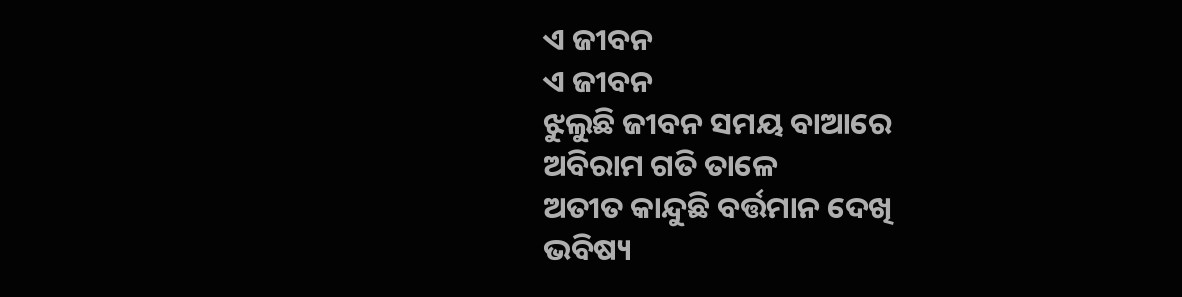ଏ ଜୀବନ
ଏ ଜୀବନ
ଝୁଲୁଛି ଜୀବନ ସମୟ ବାଆରେ
ଅବିରାମ ଗତି ତାଳେ
ଅତୀତ କାନ୍ଦୁଛି ବର୍ତ୍ତମାନ ଦେଖି
ଭବିଷ୍ୟ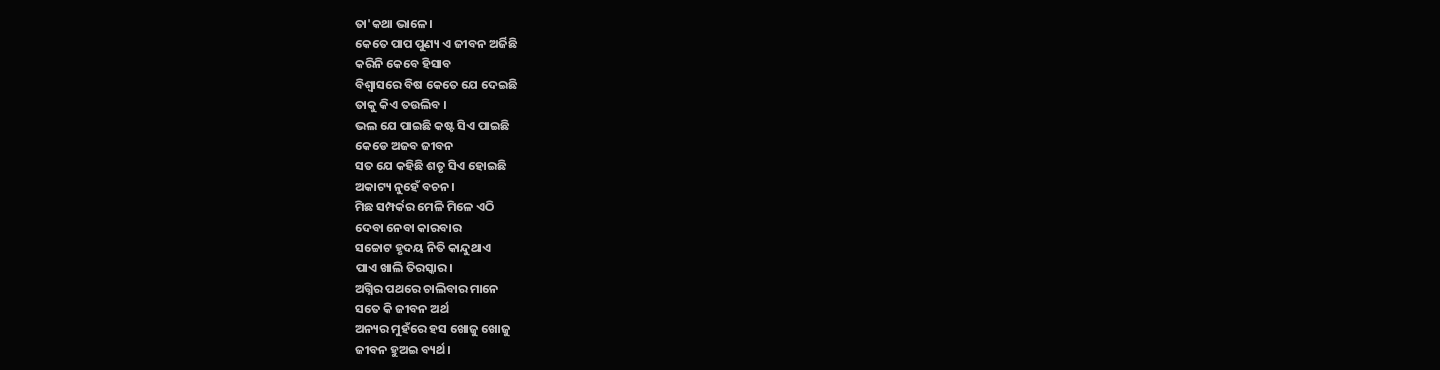ତା'କଥା ଭାଳେ।
କେତେ ପାପ ପୁଣ୍ୟ ଏ ଜୀବନ ଅର୍ଜିଛି
କରିନି କେବେ ହିସାବ
ବିଶ୍ଵାସରେ ବିଷ କେତେ ଯେ ଦେଇଛି
ତାକୁ କିଏ ତଉଲିବ ।
ଭଲ ଯେ ପାଇଛି କଷ୍ଟ ସିଏ ପାଇଛି
କେଡେ ଅଜବ ଜୀବନ
ସତ ଯେ କହିଛି ଶତୃ ସିଏ ହୋଇଛି
ଅକାଟ୍ୟ ନୁହେଁ ବଚନ।
ମିଛ ସମ୍ପର୍କର ମେଳି ମିଳେ ଏଠି
ଦେବା ନେବା କାରବାର
ସଚ୍ଚୋଟ ହୃଦୟ ନିତି କାନ୍ଦୁଥାଏ
ପାଏ ଖାଲି ତିରସ୍କାର।
ଅଗ୍ନିର ପଥରେ ଚାଲିବାର ମାନେ
ସତେ କି ଜୀବନ ଅର୍ଥ
ଅନ୍ୟର ମୁହଁରେ ହସ ଖୋଜୁ ଖୋଜୁ
ଜୀବନ ହୁଅଇ ବ୍ୟର୍ଥ।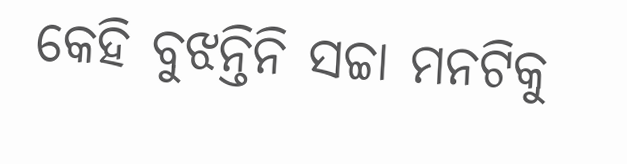କେହି ବୁଝନ୍ତିନି ସଚ୍ଚା ମନଟିକୁ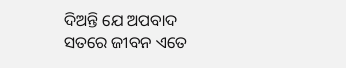ଦିଅନ୍ତି ଯେ ଅପବାଦ
ସତରେ ଜୀବନ ଏତେ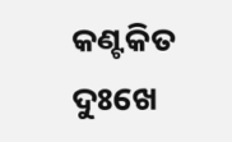କଣ୍ଟକିତ
ଦୁଃଖେ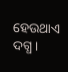ହେଉଥାଏ ଦଗ୍ଧ।